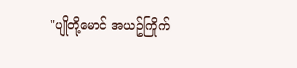"ပျိုတို့မောင် အယဥ်ကြိုက်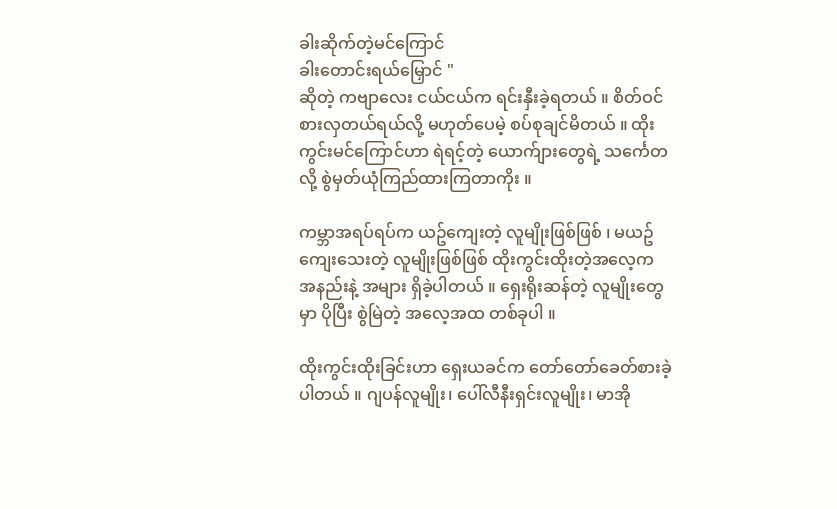ခါးဆိုက်တဲ့မင်ကြောင်
ခါးတောင်းရယ်မြှောင် "
ဆိုတဲ့ ကဗျာလေး ငယ်ငယ်က ရင်းနှီးခဲ့ရတယ် ။ စိတ်ဝင်စားလှတယ်ရယ်လို့ မဟုတ်ပေမဲ့ စပ်စုချင်မိတယ် ။ ထိုးကွင်းမင်ကြောင်ဟာ ရဲရင့်တဲ့ ယောက်ျားတွေရဲ့ သင်္ကေတလို့ စွဲမှတ်ယုံကြည်ထားကြတာကိုး ။

ကမ္ဘာအရပ်ရပ်က ယဥ်ကျေးတဲ့ လူမျိုးဖြစ်ဖြစ် ၊ မယဥ်ကျေးသေးတဲ့ လူမျိုးဖြစ်ဖြစ် ထိုးကွင်းထိုးတဲ့အလေ့က အနည်းနဲ့ အများ ရှိခဲ့ပါတယ် ။ ရှေးရိုးဆန်တဲ့ လူမျိုးတွေမှာ ပိုပြီး စွဲမြဲတဲ့ အလေ့အထ တစ်ခုပါ ။

ထိုးကွင်းထိုးခြင်းဟာ ရှေးယခင်က တော်တော်ခေတ်စားခဲ့ပါတယ် ။ ဂျပန်လူမျိုး၊ ပေါ်လီနီးရှင်းလူမျိုး၊ မာအို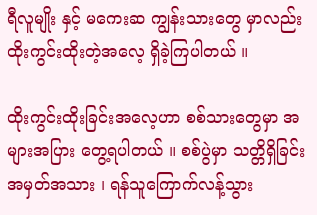ရီလူမျိုး နှင့် မကေးဆ ကျွန်းသားတွေ မှာလည်း ထိုးကွင်းထိုးတဲ့အလေ့ ရှိခဲ့ကြပါတယ် ။

ထိုးကွင်းထိုးခြင်းအလေ့ဟာ စစ်သားတွေမှာ အများအပြား တွေ့ရပါတယ် ။ စစ်ပွဲမှာ သတ္တိရှိခြင်းအမှတ်အသား ၊ ရန်သူကြောက်လန့်သွား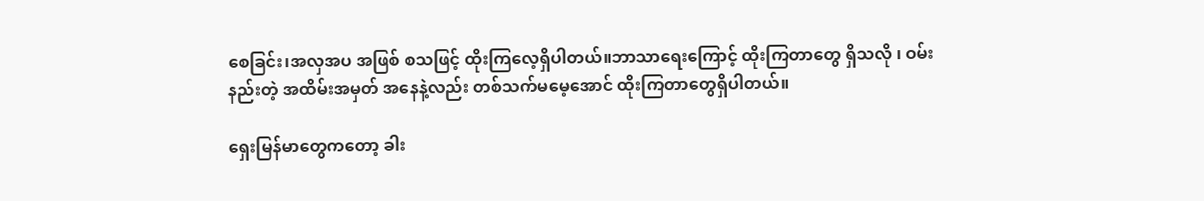စေခြင်း၊အလှအပ အဖြစ် စသဖြင့် ထိုးကြလေ့ရှိပါတယ်။ဘာသာရေးကြောင့် ထိုးကြတာတွေ ရှိသလို ၊ ဝမ်းနည်းတဲ့ အထိမ်းအမှတ် အနေနဲ့လည်း တစ်သက်မမေ့အောင် ထိုးကြတာတွေရှိပါတယ်။

ရှေးမြန်မာတွေကတော့ ခါး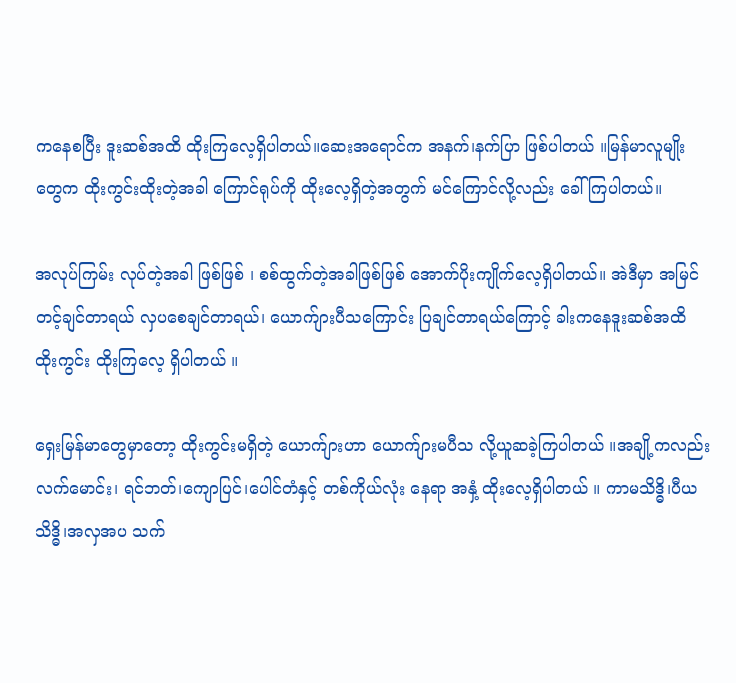ကနေစပြီး ဒူးဆစ်အထိ ထိုးကြလေ့ရှိပါတယ်။ဆေးအရောင်က အနက်၊နက်ပြာ ဖြစ်ပါတယ် ။မြန်မာလူမျိုးတွေက ထိုးကွင်းထိုးတဲ့အခါ ကြောင်ရုပ်ကို ထိုးလေ့ရှိတဲ့အတွက် မင်ကြောင်လို့လည်း ခေါ်ကြပါတယ်။

အလုပ်ကြမ်း လုပ်တဲ့အခါ ဖြစ်ဖြစ် ၊ စစ်ထွက်တဲ့အခါဖြစ်ဖြစ် အောက်ပိုးကျိုက်လေ့ရှိပါတယ်။ အဲဒီမှာ အမြင်တင့်ချင်တာရယ် လှပစေချင်တာရယ်၊ ယောက်ျားပီသကြောင်း ပြချင်တာရယ်ကြောင့် ခါးကနေဒူးဆစ်အထိ ထိုးကွင်း ထိုးကြလေ့ ရှိပါတယ် ။

ရှေးမြန်မာတွေမှာတော့ ထိုးကွင်းမရှိတဲ့ ယောက်ျားဟာ ယောက်ျားမပီသ လို့ယူဆခဲ့ကြပါတယ် ။အချို့ကလည်း လက်မောင်း၊ ရင်ဘတ်၊ကျောပြင်၊ပေါင်တံနှင့် တစ်ကိုယ်လုံး နေရာ အနှံ့ ထိုးလေ့ရှိပါတယ် ။ ကာမသိဒ္ဓိ၊ပီယသိဒ္ဓိ၊အလှအပ သက်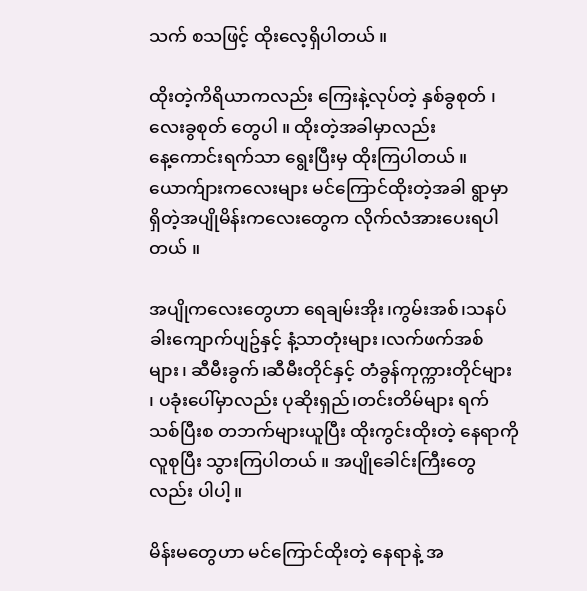သက် စသဖြင့် ထိုးလေ့ရှိပါတယ် ။

ထိုးတဲ့ကိရိယာကလည်း ကြေးနဲ့လုပ်တဲ့ နှစ်ခွစုတ် ၊ လေးခွစုတ် တွေပါ ။ ထိုးတဲ့အခါမှာလည်း
နေ့ကောင်းရက်သာ ရွေးပြီးမှ ထိုးကြပါတယ် ။
ယောက်ျားကလေးများ မင်ကြောင်ထိုးတဲ့အခါ ရွာမှာ ရှိတဲ့အပျိုမိန်းကလေးတွေက လိုက်လံအားပေးရပါတယ် ။

အပျိုကလေးတွေဟာ ရေချမ်းအိုး၊ကွမ်းအစ်၊သနပ်ခါးကျောက်ပျဥ်နှင့် နံ့သာတုံးများ၊လက်ဖက်အစ်များ၊ ဆီမီးခွက်၊ဆီမီးတိုင်နှင့် တံခွန်ကုက္ကားတိုင်များ ၊ ပခုံးပေါ်မှာလည်း ပုဆိုးရှည်၊တင်းတိမ်များ ရက်သစ်ပြီးစ တဘက်များယူပြီး ထိုးကွင်းထိုးတဲ့ နေရာကို လူစုပြီး သွားကြပါတယ် ။ အပျိုခေါင်းကြီးတွေလည်း ပါပါ့။

မိန်းမတွေဟာ မင်ကြောင်ထိုးတဲ့ နေရာနဲ့ အ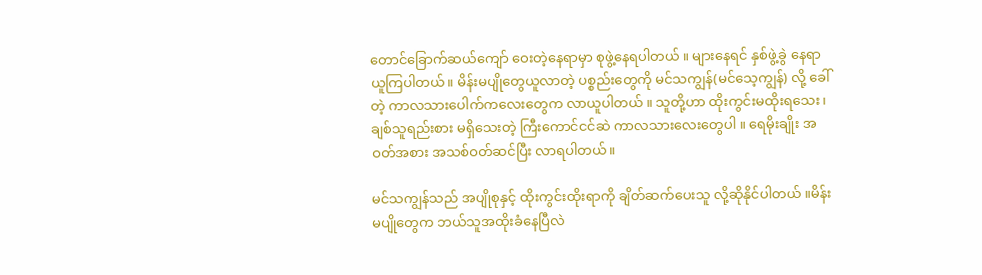တောင်ခြောက်ဆယ်ကျော် ဝေးတဲ့နေရာမှာ စုဖွဲ့နေရပါတယ် ။ များနေရင် နှစ်ဖွဲ့ခွဲ နေရာယူကြပါတယ်။ မိန်းမပျိုတွေယူလာတဲ့ ပစ္စည်းတွေကို မင်သကျွန်(မင်သေ့ကျွန်) လို့ ခေါ်တဲ့ ကာလသားပေါက်ကလေးတွေက လာယူပါတယ် ။ သူတို့ဟာ ထိုးကွင်းမထိုးရသေး၊ချစ်သူရည်းစား မရှိသေးတဲ့ ကြီးကောင်ငင်ဆဲ ကာလသားလေးတွေပါ ။ ရေမိုးချိုး အဝတ်အစား အသစ်ဝတ်ဆင်ပြီး လာရပါတယ်။

မင်သကျွန်သည် အပျိုစုနှင့် ထိုးကွင်းထိုးရာကို ချိတ်ဆက်ပေးသူ လို့ဆိုနိုင်ပါတယ် ။မိန်းမပျိုတွေက ဘယ်သူအထိုးခံနေပြီလဲ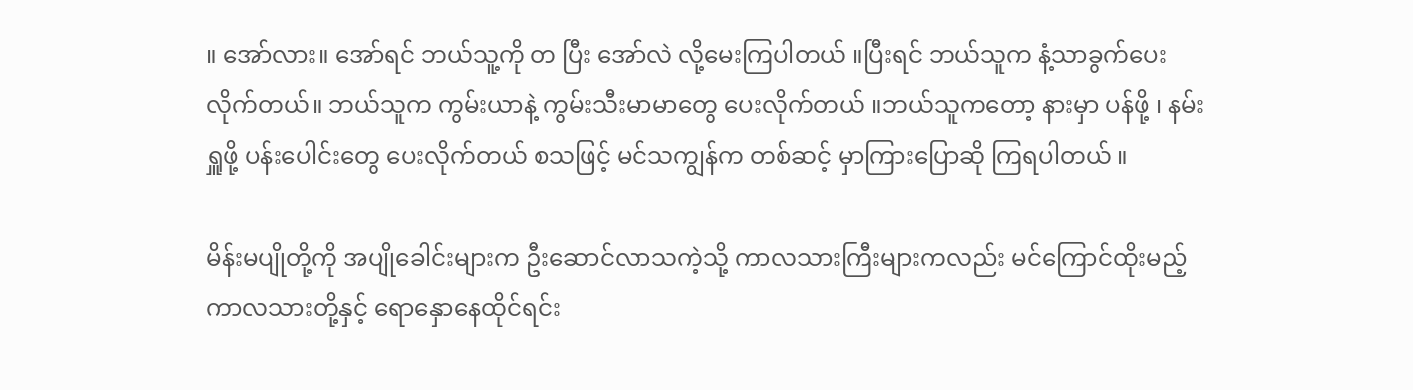။ အော်လား။ အော်ရင် ဘယ်သူ့ကို တ ပြီး အော်လဲ လို့မေးကြပါတယ် ။ပြီးရင် ဘယ်သူက နံ့သာခွက်ပေး လိုက်တယ်။ ဘယ်သူက ကွမ်းယာနဲ့ ကွမ်းသီးမာမာတွေ ပေးလိုက်တယ် ။ဘယ်သူကတော့ နားမှာ ပန်ဖို့ ၊ နမ်းရှူဖို့ ပန်းပေါင်းတွေ ပေးလိုက်တယ် စသဖြင့် မင်သကျွန်က တစ်ဆင့် မှာကြားပြောဆို ကြရပါတယ် ။

မိန်းမပျိုတို့ကို အပျိုခေါင်းများက ဦးဆောင်လာသကဲ့သို့ ကာလသားကြီးများကလည်း မင်ကြောင်ထိုးမည့် ကာလသားတို့နှင့် ရောနှောနေထိုင်ရင်း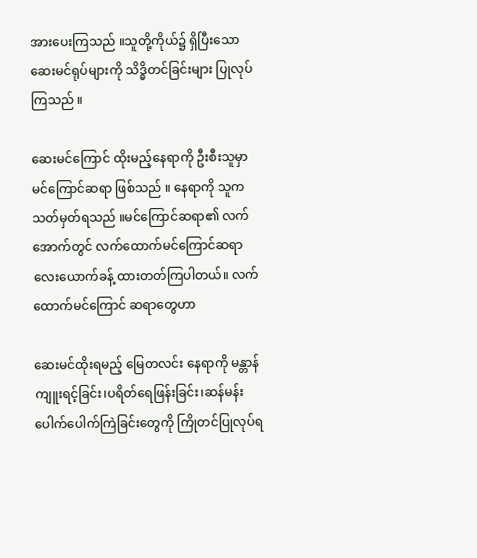အားပေးကြသည် ။သူတို့ကိုယ်၌ ရှိပြီးသော ဆေးမင်ရုပ်များကို သိဒ္ဓိတင်ခြင်းများ ပြုလုပ်ကြသည် ။

ဆေးမင်ကြောင် ထိုးမည့်နေရာကို ဦးစီးသူမှာ မင်ကြောင်ဆရာ ဖြစ်သည် ။ နေရာကို သူက သတ်မှတ်ရသည် ။မင်ကြောင်ဆရာ၏ လက်အောက်တွင် လက်ထောက်မင်ကြောင်ဆရာ လေးယောက်ခန့် ထားတတ်ကြပါတယ်။ လက်ထောက်မင်ကြောင် ဆရာတွေဟာ

ဆေးမင်ထိုးရမည့် မြေတလင်း နေရာကို မန္တာန်ကျူးရင့်ခြင်း၊ပရိတ်ရေဖြန်းခြင်း၊ဆန်မန်းပေါက်ပေါက်ကြဲခြင်းတွေကို ကြိုတင်ပြုလုပ်ရ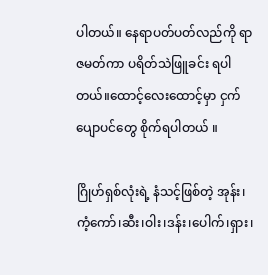ပါတယ်။ နေရာပတ်ပတ်လည်ကို ရာဇမတ်ကာ ပရိတ်သဲဖြူခင်း ရပါတယ်။ထောင့်လေးထောင့်မှာ ငှက်ပျောပင်တွေ စိုက်ရပါတယ် ။

ဂြိုဟ်ရှစ်လုံးရဲ့ နံသင့်ဖြစ်တဲ့ အုန်း၊ကံ့ကော်၊ဆီး၊ဝါး၊ဒန်း၊ပေါက်၊ရှား၊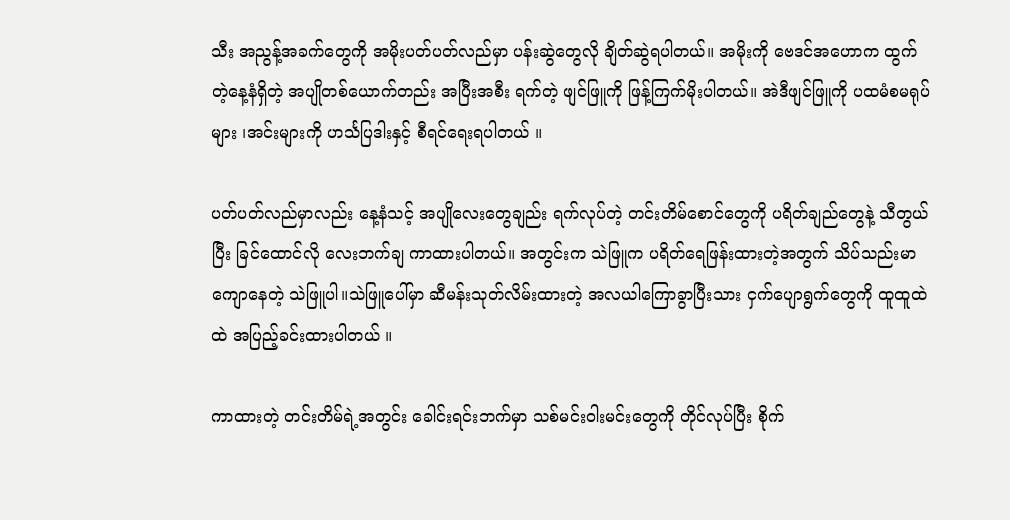သီး အညွန့်အခက်တွေကို အမိုးပတ်ပတ်လည်မှာ ပန်းဆွဲတွေလို ချိတ်ဆွဲရပါတယ်။ အမိုးကို ဗေဒင်အဟောက ထွက်တဲ့နေ့နံရှိတဲ့ အပျိုတစ်ယောက်တည်း အပြီးအစီး ရက်တဲ့ ဖျင်ဖြူကို ဖြန့်ကြက်မိုးပါတယ်။ အဲဒီဖျင်ဖြူကို ပထမံစမရုပ်များ ၊အင်းများကို ဟင်္သပြဒါးနှင့် စီရင်ရေးရပါတယ် ။

ပတ်ပတ်လည်မှာလည်း နေ့နံသင့် အပျိုလေးတွေချည်း ရက်လုပ်တဲ့ တင်းတိမ်စောင်တွေကို ပရိတ်ချည်တွေနဲ့ သီတွယ်ပြီး ခြင်ထောင်လို လေးဘက်ချ ကာထားပါတယ်။ အတွင်းက သဲဖြူက ပရိတ်ရေဖြန်းထားတဲ့အတွက် သိပ်သည်းမာကျောနေတဲ့ သဲဖြူပါ။သဲဖြူပေါ်မှာ ဆီမန်းသုတ်လိမ်းထားတဲ့ အလယါကြောခွာပြီးသား ငှက်ပျောရွက်တွေကို ထူထူထဲထဲ အပြည့်ခင်းထားပါတယ် ။

ကာထားတဲ့ တင်းတိမ်ရဲ့အတွင်း ခေါင်းရင်းဘက်မှာ သစ်မင်းဝါးမင်းတွေကို တိုင်လုပ်ပြီး စိုက်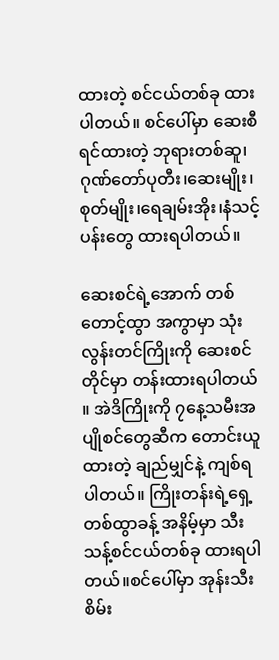ထားတဲ့ စင်ငယ်တစ်ခု ထားပါတယ်။ စင်ပေါ်မှာ ဆေးစီရင်ထားတဲ့ ဘုရားတစ်ဆူ၊ဂုဏ်တော်ပုတီး၊ဆေးမျိုး၊စုတ်မျိုး၊ရေချမ်းအိုး၊နံသင့်ပန်းတွေ ထားရပါတယ်။

ဆေးစင်ရဲ့အောက် တစ်တောင့်ထွာ အကွာမှာ သုံးလွန်းတင်ကြိုးကို ဆေးစင်တိုင်မှာ တန်းထားရပါတယ် ။ အဲဒိကြိုးကို ၇နေ့သမီးအပျိုစင်တွေဆီက တောင်းယူထားတဲ့ ချည်မျှင်နဲ့ ကျစ်ရပါတယ်။ ကြိုးတန်းရဲ့ရှေ့ တစ်ထွာခန့် အနိမ့်မှာ သီးသန့်စင်ငယ်တစ်ခု ထားရပါတယ်။စင်ပေါ်မှာ အုန်းသီးစိမ်း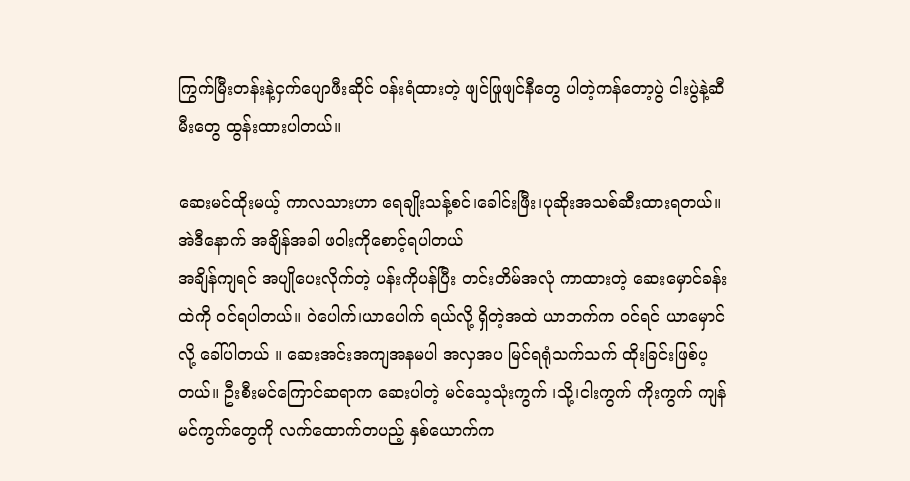ကြွက်မြီးတန်းနဲ့ငှက်ပျောဖီးဆိုင် ဝန်းရံထားတဲ့ ဖျင်ဖြုဖျင်နီတွေ ပါတဲ့ကန်တော့ပွဲ ငါးပွဲနဲ့ဆီမီးတွေ ထွန်းထားပါတယ်။

ဆေးမင်ထိုးမယ့် ကာလသားဟာ ရေချိုးသန့်စင်၊ခေါင်းဖြီး၊ပုဆိုးအသစ်ဆီးထားရတယ်။အဲဒီနောက် အချိန်အခါ ဖဝါးကိုစောင့်ရပါတယ်
အချိန်ကျရင် အပျိုပေးလိုက်တဲ့ ပန်းကိုပန်ပြီး တင်းတိမ်အလုံ ကာထားတဲ့ ဆေးမှောင်ခန်းထဲကို ဝင်ရပါတယ်။ ဝဲပေါက်၊ယာပေါက် ရယ်လို့ ရှိတဲ့အထဲ ယာဘက်က ဝင်ရင် ယာမှောင်လို့ ခေါ်ပါတယ် ။ ဆေးအင်းအကျအနမပါ အလှအပ မြင်ရရုံသက်သက် ထိုးခြင်းဖြစ်ပ့တယ်။ ဦးစီးမင်ကြောင်ဆရာက ဆေးပါတဲ့ မင်သေ့သုံးကွက် ၊သို့၊ငါးကွက် ကိုးကွက် ကျန်မင်ကွက်တွေကို လက်ထောက်တပည့် နှစ်ယောက်က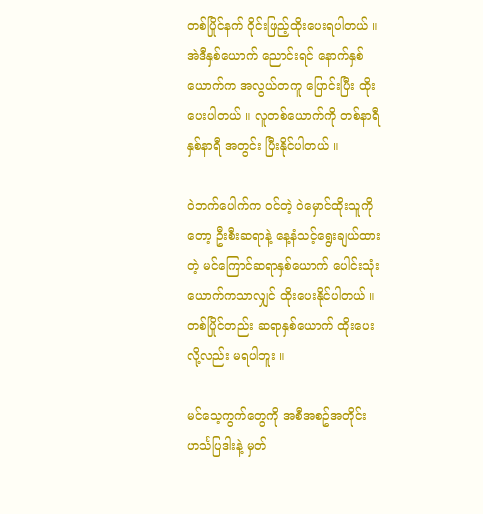တစ်ပြိုင်နက် ဝိုင်းဖြည့်ထိုးပေးရပါတယ် ။အဲဒီနှစ်ယောက် ညောင်းရင် နောက်နှစ်ယောက်က အလွယ်တကူ ပြောင်းပြီး ထိုးပေးပါတယ် ။ လူတစ်ယောက်ကို တစ်နာရီ နှစ်နာရီ အတွင်း ပြီးနိုင်ပါတယ် ။

ဝဲဘက်ပေါက်က ဝင်တဲ့ ဝဲမှောင်ထိုးသူကိုတော့ ဦးစီးဆရာနဲ့ နေ့နံသင့်ရွေးချယ်ထားတဲ့ မင်ကြောင်ဆရာနှစ်ယောက် ပေါင်းသုံးယောက်ကသာလျှင် ထိုးပေးနိုင်ပါတယ် ။ တစ်ပြိုင်တည်း ဆရာနှစ်ယောက် ထိုးပေးလို့လည်း မရပါဘူး ။

မင်သေ့ကွက်တွေကို အစီအစဥ်အတိုင်း ဟင်္သပြဒါးနဲ့ မှတ်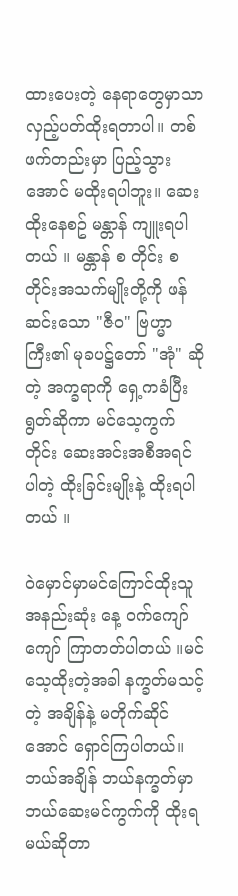ထားပေးတဲ့ နေရာတွေမှာသာ လှည့်ပတ်ထိုးရတာပါ။ တစ်ဖက်တည်းမှာ ပြည့်သွားအောင် မထိုးရပါဘူး။ ဆေးထိုးနေစဥ် မန္တာန် ကျူးရပါတယ် ။ မန္တာန် စ တိုင်း စ တိုင်းအသက်မျိုးတို့ကို ဖန်ဆင်းသော "ဇီဝ" ဗြဟ္မာကြီး၏ မုခပဋ္ဌ်တော် "အုံ" ဆိုတဲ့ အက္ခရာကို ရှေ့ကခံပြီး ရွတ်ဆိုကာ မင်သေ့ကွက်တိုင်း ဆေးအင်းအစီအရင်ပါတဲ့ ထိုးခြင်းမျိုးနဲ့ ထိုးရပါတယ် ။

ဝဲမှောင်မှာမင်ကြောင်ထိုးသူ အနည်းဆုံး နေ့ ဝက်ကျော်ကျော် ကြာတတ်ပါတယ် ။မင်သေ့ထိုးတဲ့အခါ နက္ခတ်မသင့်တဲ့ အချိန်နဲ့ မတိုက်ဆိုင်အောင် ရှောင်ကြပါတယ်။ဘယ်အချိန် ဘယ်နက္ခတ်မှာ ဘယ်ဆေးမင်ကွက်ကို ထိုးရမယ်ဆိုတာ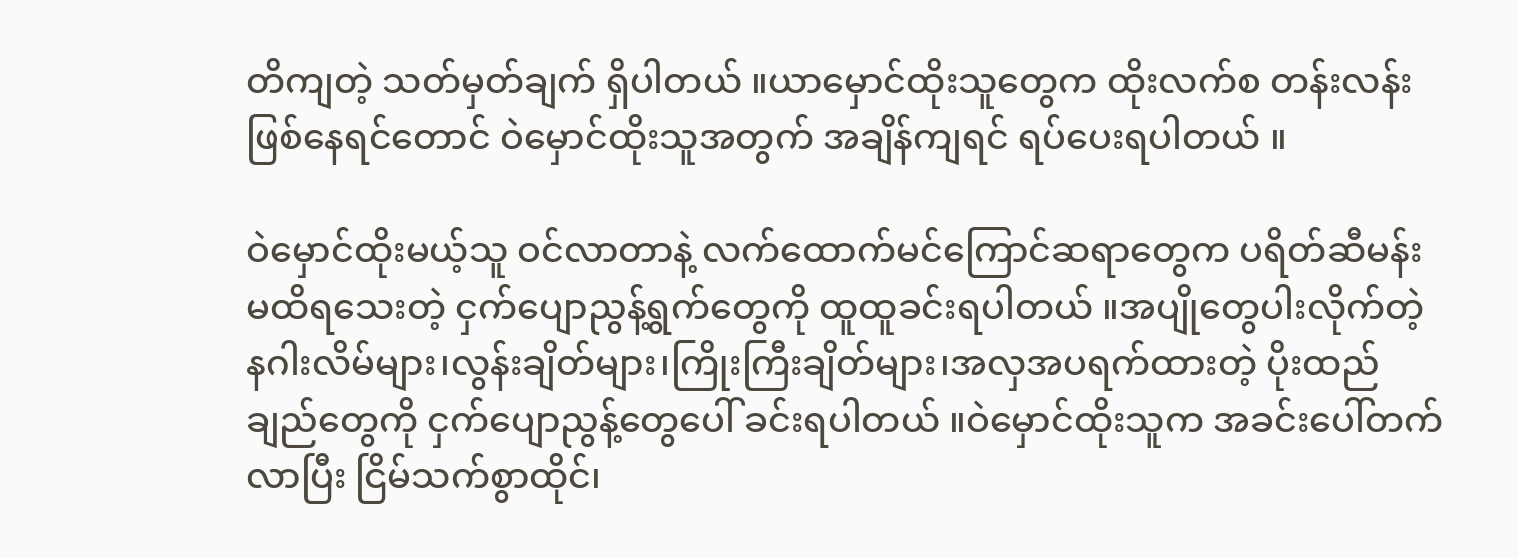တိကျတဲ့ သတ်မှတ်ချက် ရှိပါတယ် ။ယာမှောင်ထိုးသူတွေက ထိုးလက်စ တန်းလန်းဖြစ်နေရင်တောင် ဝဲမှောင်ထိုးသူအတွက် အချိန်ကျရင် ရပ်ပေးရပါတယ် ။

ဝဲမှောင်ထိုးမယ့်သူ ဝင်လာတာနဲ့ လက်ထောက်မင်ကြောင်ဆရာတွေက ပရိတ်ဆီမန်းမထိရသေးတဲ့ ငှက်ပျောညွန့်ရွက်တွေကို ထူထူခင်းရပါတယ် ။အပျိုတွေပါးလိုက်တဲ့ နဂါးလိမ်များ၊လွန်းချိတ်များ၊ကြိုးကြီးချိတ်များ၊အလှအပရက်ထားတဲ့ ပိုးထည်ချည်တွေကို ငှက်ပျောညွန့်တွေပေါ် ခင်းရပါတယ် ။ဝဲမှောင်ထိုးသူက အခင်းပေါ်တက်လာပြီး ငြိမ်သက်စွာထိုင်၊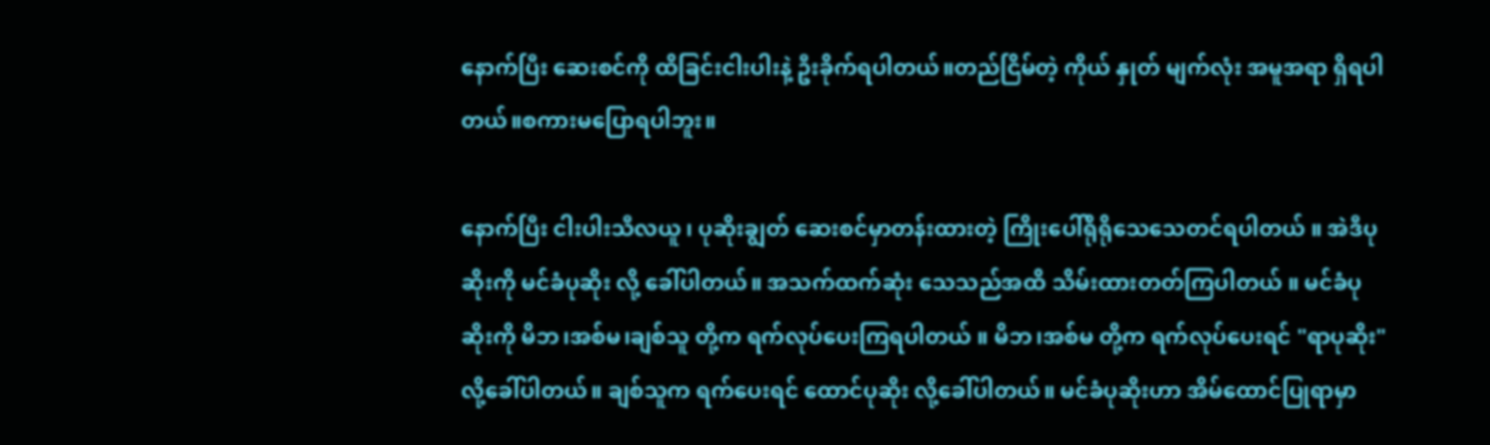နောက်ပြီး ဆေးစင်ကို ထိခြင်းငါးပါးနဲ့ ဦးခိုက်ရပါတယ်။တည်ငြိမ်တဲ့ ကိုယ် နှုတ် မျက်လုံး အမူအရာ ရှိရပါတယ်။စကားမပြောရပါဘူး။

နောက်ပြီး ငါးပါးသီလယူ ၊ ပုဆိုးချွတ် ဆေးစင်မှာတန်းထားတဲ့ ကြိုးပေါ်ရိုရိုသေသေတင်ရပါတယ် ။ အဲဒီပုဆိုးကို မင်ခံပုဆိုး လို့ ခေါ်ပါတယ်။ အသက်ထက်ဆုံး သေသည်အထိ သိမ်းထားတတ်ကြပါတယ် ။ မင်ခံပုဆိုးကို မိဘ၊အစ်မ၊ချစ်သူ တို့က ရက်လုပ်ပေးကြရပါတယ် ။ မိဘ၊အစ်မ တို့က ရက်လုပ်ပေးရင် "ရာပုဆိုး"လို့ခေါ်ပါတယ်။ ချစ်သူက ရက်ပေးရင် ထောင်ပုဆိုး လို့ခေါ်ပါတယ်။ မင်ခံပုဆိုးဟာ အိမ်ထောင်ပြုရာမှာ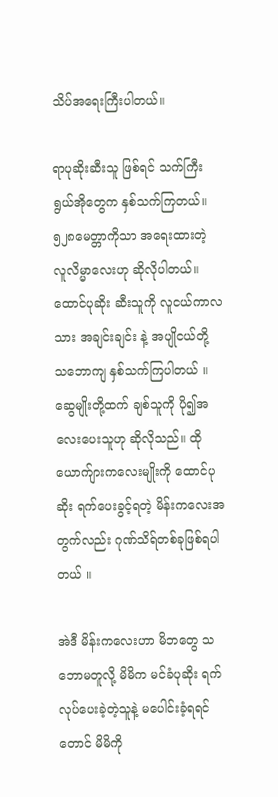သိပ်အရေးကြီးပါတယ်။

ရာပုဆိုးဆီးသူ ဖြစ်ရင် သက်ကြီးရွယ်အိုတွေက နှစ်သက်ကြတယ်။ ၅၂၈မေတ္တာကိုသာ အရေးထားတဲ့ လူလိမ္မာလေးဟု ဆိုလိုပါတယ်။ ထောင်ပုဆိုး ဆီးသူကို လူငယ်ကာလသား အချင်းချင်း နဲ့ အပျိုငယ်တို့ သဘောကျ နှစ်သက်ကြပါတယ် ။ ဆွေမျိုးတို့ထက် ချစ်သူကို ပို၍အလေးပေးသူဟု ဆိုလိုသည်။ ထိုယောက်ျားကလေးမျိုးကို ထောင်ပုဆိုး ရက်ပေးခွင့်ရတဲ့ မိန်းကလေးအတွက်လည်း ဂုဏ်သိရ်တစ်ခုဖြစ်ရပါတယ် ။

အဲဒီ မိန်းကလေးဟာ မိဘတွေ သဘောမတူလို့ မိမိက မင်ခံပုဆိုး ရက်လုပ်ပေးခဲ့တဲ့သူနဲ့ မပေါင်းခံ့ရရင်တောင် မိမိကို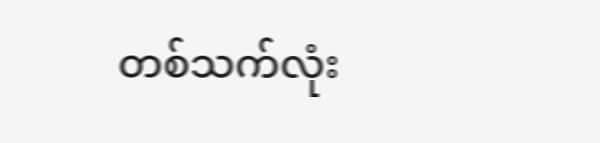တစ်သက်လုံး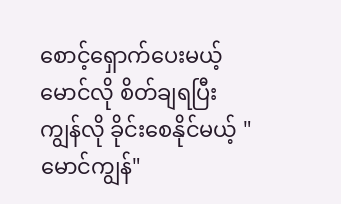စောင့်ရှောက်ပေးမယ့် မောင်လို စိတ်ချရပြီး ကျွန်လို ခိုင်းစေနိုင်မယ့် " မောင်ကျွန်"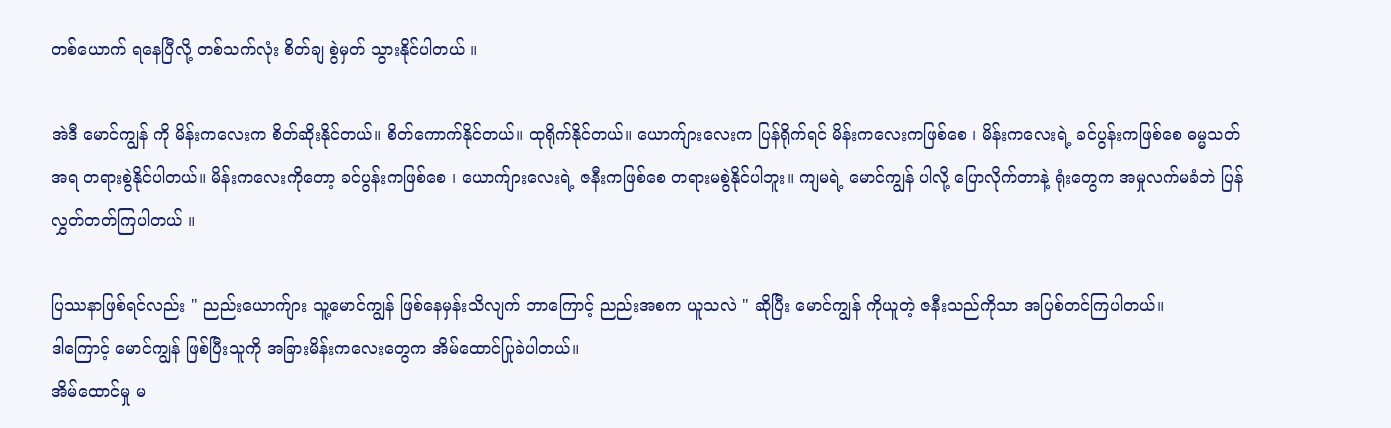တစ်ယောက် ရနေပြီလို့ တစ်သက်လုံး စိတ်ချ စွဲမှတ် သွားနိုင်ပါတယ် ။

အဲဒီ မောင်ကျွန် ကို မိန်းကလေးက စိတ်ဆိုးနိုင်တယ်။ စိတ်ကောက်နိုင်တယ်။ ထုရိုက်နိုင်တယ်။ ယောက်ျားလေးက ပြန်ရိုက်ရင် မိန်းကလေးကဖြစ်စေ ၊ မိန်းကလေးရဲ့ ခင်ပွန်းကဖြစ်စေ ဓမ္မသတ်အရ တရားစွဲနိုင်ပါတယ်။ မိန်းကလေးကိုတော့ ခင်ပွန်းကဖြစ်စေ ၊ ယောက်ျားလေးရဲ့ ဇနီးကဖြစ်စေ တရားမစွဲနိုင်ပါဘူး။ ကျမရဲ့ မောင်ကျွန် ပါလို့ ပြောလိုက်တာနဲ့ ရုံးတွေက အမှုလက်မခံဘဲ ပြန်လွှတ်တတ်ကြပါတယ် ။

ပြဿနာဖြစ်ရင်လည်း " ညည်းယောက်ျား သူ့မောင်ကျွန် ဖြစ်နေမှန်းသိလျက် ဘာကြောင့် ညည်းအစက ယူသလဲ " ဆိုပြီး မောင်ကျွန် ကိုယူတဲ့ ဇနီးသည်ကိုသာ အပြစ်တင်ကြပါတယ်။
ဒါကြောင့် မောင်ကျွန် ဖြစ်ပြီးသူကို အခြားမိန်းကလေးတွေက အိမ်ထောင်ပြုခဲပါတယ်။
အိမ်ထောင်မှု မ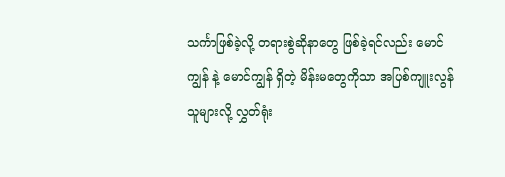သင်္ကာဖြစ်ခဲ့လို့ တရားစွဲဆိုနာတွေ ဖြစ်ခဲ့ရင်လည်း မောင်ကျွန် နဲ့ မောင်ကျွန် ရှိတဲ့ မိန်းမတွေကိုသာ အပြစ်ကျူးလွန်သူများလို့ လွှတ်ရုံး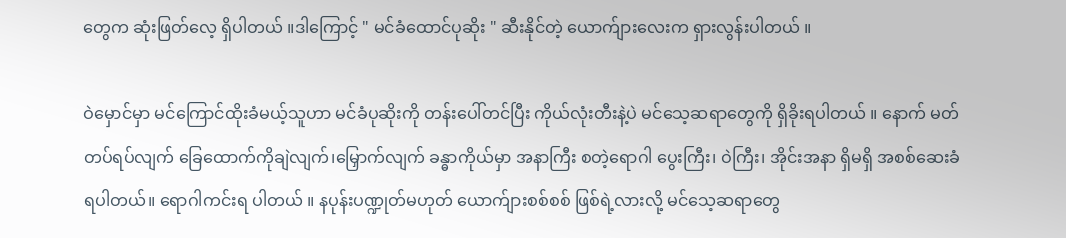တွေက ဆုံးဖြတ်လေ့ ရှိပါတယ် ။ဒါကြောင့် " မင်ခံထောင်ပုဆိုး " ဆီးနိုင်တဲ့ ယောက်ျားလေးက ရှားလွန်းပါတယ် ။

ဝဲမှောင်မှာ မင်ကြောင်ထိုးခံမယ့်သူဟာ မင်ခံပုဆိုးကို တန်းပေါ်တင်ပြီး ကိုယ်လုံးတီးနဲ့ပဲ မင်သေ့ဆရာတွေကို ရှိခိုးရပါတယ် ။ နောက် မတ်တပ်ရပ်လျက် ခြေထောက်ကိုချဲလျက်၊မြှောက်လျက် ခန္ဓာကိုယ်မှာ အနာကြီး စတဲ့ရောဂါ ပွေးကြီး၊ ဝဲကြီး၊ အိုင်းအနာ ရှိမရှိ အစစ်ဆေးခံရပါတယ်။ ရောဂါကင်းရ ပါတယ် ။ နပုန်းပဏ္ဍုတ်မဟုတ် ယောက်ျားစစ်စစ် ဖြစ်ရဲ့လားလို့ မင်သေ့ဆရာတွေ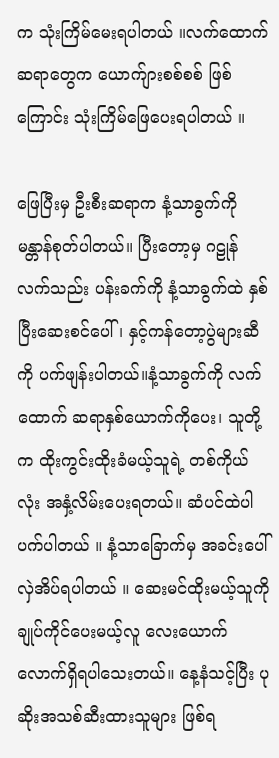က သုံးကြိမ်မေးရပါတယ် ။လက်ထောက်ဆရာတွေက ယောက်ျားစစ်စစ် ဖြစ်ကြောင်း သုံးကြိမ်ဖြေပေးရပါတယ် ။

ဖြေပြီးမှ ဦးစီးဆရာက နံ့သာခွက်ကို မန္တာန်စုတ်ပါတယ်။ ပြီးတော့မှ ဂဠုန်လက်သည်း ပန်းခက်ကို နံ့သာခွက်ထဲ နှစ်ပြီးဆေးစင်ပေါ်၊ နှင့်ကန်တော့ပွဲများဆီကို ပက်ဖျန်းပါတယ်။နံ့သာခွက်ကို လက်ထောက် ဆရာနှစ်ယောက်ကိုပေး၊ သူတို့က ထိုးကွင်းထိုးခံမယ့်သူရဲ့ တစ်ကိုယ်လုံး အနှံ့လိမ်းပေးရတယ်။ ဆံပင်ထဲပါ ပက်ပါတယ် ။ နံ့သာခြောက်မှ အခင်းပေါ်လှဲအိပ်ရပါတယ် ။ ဆေးမင်ထိုးမယ့်သူကို ချုပ်ကိုင်ပေးမယ့်လူ လေးယောက်လောက်ရှိရပါသေးတယ်။ နေ့နံသင့်ပြီး ပုဆိုးအသစ်ဆီးထားသူများ ဖြစ်ရ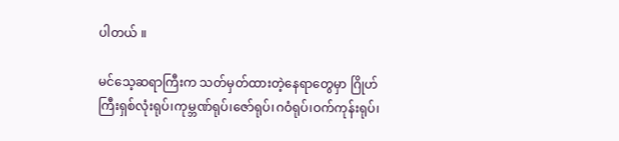ပါတယ် ။

မင်သေ့ဆရာကြီးက သတ်မှတ်ထားတဲ့နေရာတွေမှာ ဂြိုဟ်ကြီးရှစ်လုံးရုပ်၊ကုမ္ဘဏ်ရုပ်၊ဇော်ရုပ်၊ဂဝံရုပ်၊ဝက်ကုန်းရုပ်၊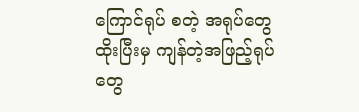ကြောင်ရုပ် စတဲ့ အရုပ်တွေထိုးပြီးမှ ကျန်တဲ့အဖြည့်ရုပ်တွေ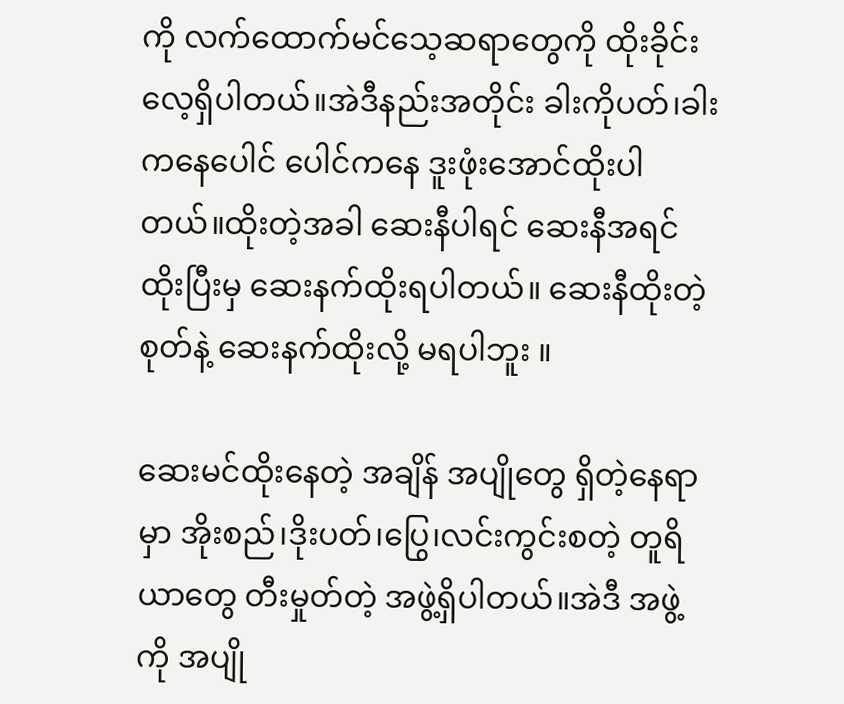ကို လက်ထောက်မင်သေ့ဆရာတွေကို ထိုးခိုင်းလေ့ရှိပါတယ်။အဲဒီနည်းအတိုင်း ခါးကိုပတ်၊ခါးကနေပေါင် ပေါင်ကနေ ဒူးဖုံးအောင်ထိုးပါတယ်။ထိုးတဲ့အခါ ဆေးနီပါရင် ဆေးနီအရင် ထိုးပြီးမှ ဆေးနက်ထိုးရပါတယ်။ ဆေးနီထိုးတဲ့စုတ်နဲ့ ဆေးနက်ထိုးလို့ မရပါဘူး ။

ဆေးမင်ထိုးနေတဲ့ အချိန် အပျိုတွေ ရှိတဲ့နေရာမှာ အိုးစည်၊ဒိုးပတ်၊ပြွေ၊လင်းကွင်းစတဲ့ တူရိယာတွေ တီးမှုတ်တဲ့ အဖွဲ့ရှိပါတယ်။အဲဒီ အဖွဲ့ကို အပျို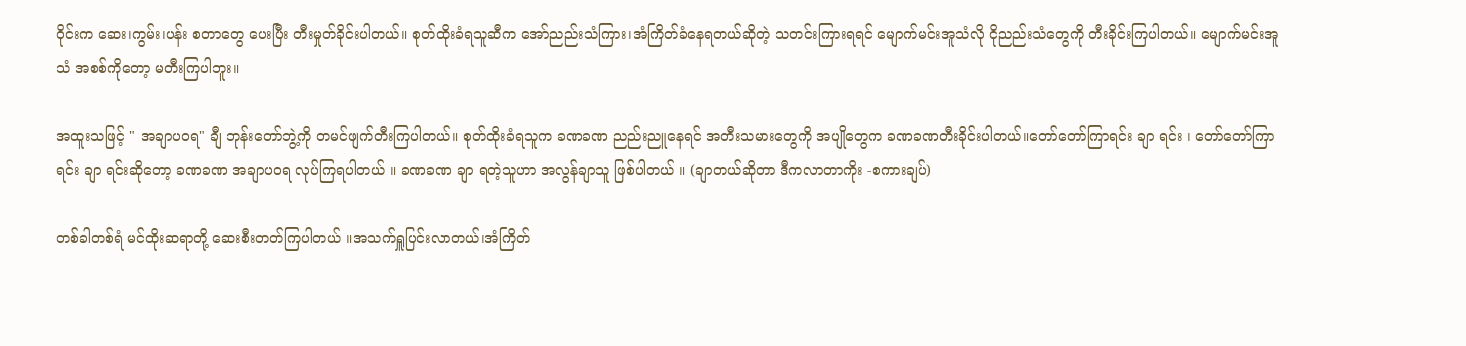ဝိုင်းက ဆေး၊ကွမ်း၊ပန်း စတာတွေ ပေးပြီး တီးမှုတ်ခိုင်းပါတယ်။ စုတ်ထိုးခံရသူဆီက အော်ညည်းသံကြား၊အံကြိတ်ခံနေရတယ်ဆိုတဲ့ သတင်းကြားရရင် မျောက်မင်းအူသံလို ငိုညည်းသံတွေကို တီးခိုင်းကြပါတယ်။ မျောက်မင်းအူသံ အစစ်ကိုတော့ မတီးကြပါဘူး။

အထူးသဖြင့် " အချာပဝရ" ချီ ဘုန်းတော်ဘွဲ့ကို တမင်ဖျက်တီးကြပါတယ်။ စုတ်ထိုးခံရသူက ခဏခဏ ညည်းညူနေရင် အတီးသမားတွေကို အပျိုတွေက ခဏခဏတီးခိုင်းပါတယ်။တော်တော်ကြာရင်း ချာ ရင်း ၊ တော်တော်ကြာရင်း ချာ ရင်းဆိုတော့ ခဏခဏ အချာပဝရ လုပ်ကြရပါတယ် ။ ခဏခဏ ချာ ရတဲ့သူဟာ အလွန်ချာသူ ဖြစ်ပါတယ် ။ (ချာတယ်ဆိုတာ ဒီကလာတာကိုး -စကားချပ်)

တစ်ခါတစ်ရံ မင်ထိုးဆရာတို့ ဆေးစီးတတ်ကြပါတယ် ။အသက်ရှူပြင်းလာတယ်၊အံကြိတ်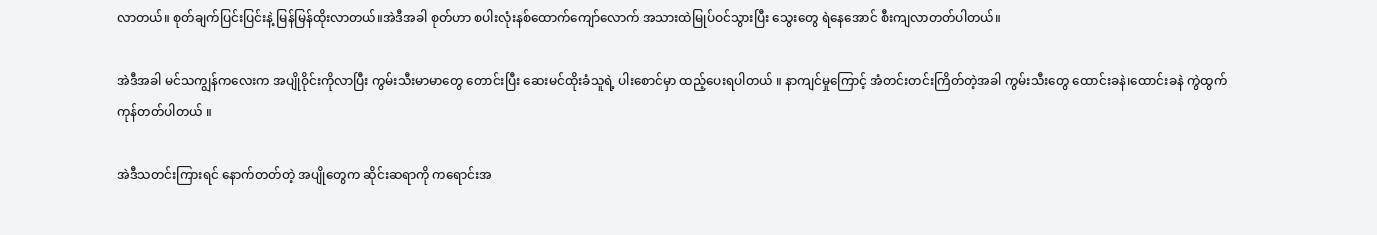လာတယ်။ စုတ်ချက်ပြင်းပြင်းနဲ့ မြန်မြန်ထိုးလာတယ်။အဲဒီအခါ စုတ်ဟာ စပါးလုံးနစ်ထောက်ကျော်လောက် အသားထဲမြုပ်ဝင်သွားပြီး သွေးတွေ ရဲနေအောင် စီးကျလာတတ်ပါတယ်။

အဲဒီအခါ မင်သကျွန်ကလေးက အပျိုဝိုင်းကိုလာပြီး ကွမ်းသီးမာမာတွေ တောင်းပြီး ဆေးမင်ထိုးခံသူရဲ့ ပါးစောင်မှာ ထည့်ပေးရပါတယ် ။ နာကျင်မှုကြောင့် အံတင်းတင်းကြိတ်တဲ့အခါ ကွမ်းသီးတွေ ထောင်းခနဲ၊ထောင်းခနဲ ကွဲထွက်ကုန်တတ်ပါတယ် ။

အဲဒီသတင်းကြားရင် နောက်တတ်တဲ့ အပျိုတွေက ဆိုင်းဆရာကို ကရောင်းအ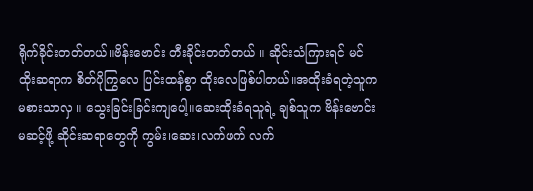ရိုက်ခိုင်းတတ်တယ်။ဗိန်းဗောင်း တီးခိုင်းတတ်တယ် ။ ဆိုင်းသံကြားရင် မင်ထိုးဆရာက စိတ်ပိုကြွလေ ပြင်းထန်စွာ ထိုးလေဖြစ်ပါတယ်။အထိုးခံရတဲ့သူက မစားသာလှ ။ သွေးခြင်းခြင်းကျပေါ့။ဆေးထိုးခံရသူရဲ့ ချစ်သူက ဗိန်းဗောင်းမဆင့်ဖို့ ဆိုင်းဆရာတွေကို ကွမ်း၊ဆေး၊လက်ဖက် လက်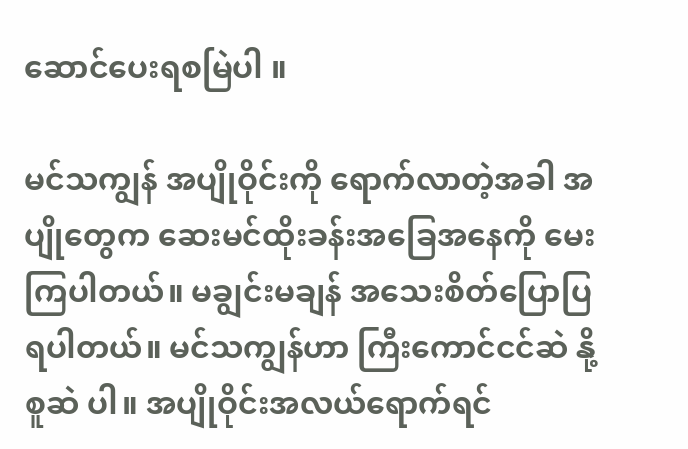ဆောင်ပေးရစမြဲပါ ။

မင်သကျွန် အပျိုဝိုင်းကို ရောက်လာတဲ့အခါ အပျိုတွေက ဆေးမင်ထိုးခန်းအခြေအနေကို မေးကြပါတယ်။ မချွင်းမချန် အသေးစိတ်ပြောပြရပါတယ်။ မင်သကျွန်ဟာ ကြီးကောင်ငင်ဆဲ နို့စူဆဲ ပါ။ အပျိုဝိုင်းအလယ်ရောက်ရင်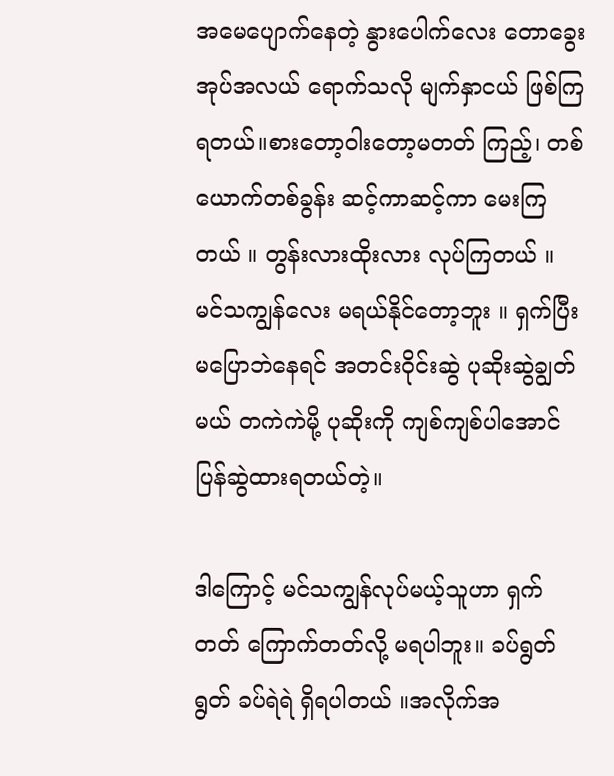အမေပျောက်နေတဲ့ နွားပေါက်လေး တောခွေးအုပ်အလယ် ရောက်သလို မျက်နှာငယ် ဖြစ်ကြရတယ်။စားတော့ဝါးတော့မတတ် ကြည့်၊ တစ်ယောက်တစ်ခွန်း ဆင့်ကာဆင့်ကာ မေးကြတယ် ။ တွန်းလားထိုးလား လုပ်ကြတယ် ။ မင်သကျွန်လေး မရယ်နိုင်တော့ဘူး ။ ရှက်ပြီးမပြောဘဲနေရင် အတင်းဝိုင်းဆွဲ ပုဆိုးဆွဲချွတ်မယ် တကဲကဲမို့ ပုဆိုးကို ကျစ်ကျစ်ပါအောင် ပြန်ဆွဲထားရတယ်တဲ့။

ဒါကြောင့် မင်သကျွန်လုပ်မယ့်သူဟာ ရှက်တတ် ကြောက်တတ်လို့ မရပါဘူး။ ခပ်ရွတ်ရွတ် ခပ်ရဲရဲ ရှိရပါတယ် ။အလိုက်အ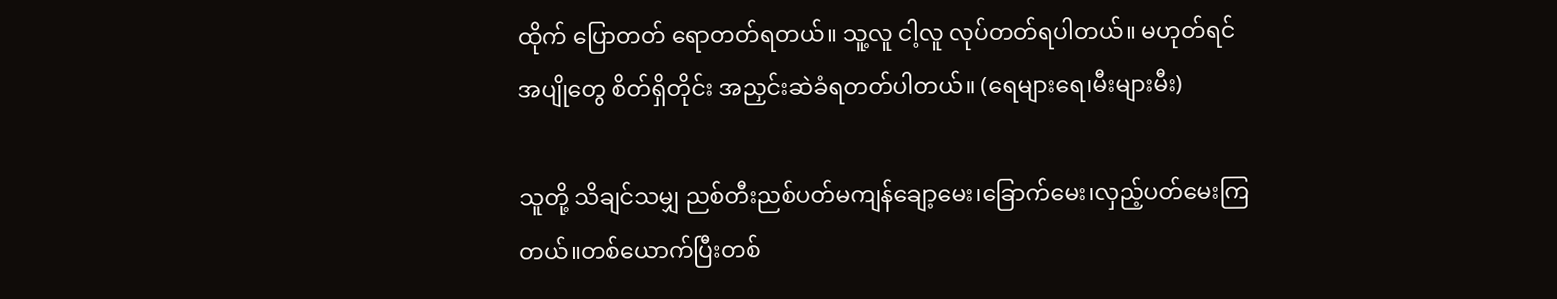ထိုက် ပြောတတ် ရောတတ်ရတယ်။ သူ့လူ ငါ့လူ လုပ်တတ်ရပါတယ်။ မဟုတ်ရင် အပျိုတွေ စိတ်ရှိတိုင်း အညှင်းဆဲခံရတတ်ပါတယ်။ (ရေများရေ၊မီးများမီး)

သူတို့ သိချင်သမျှ ညစ်တီးညစ်ပတ်မကျန်ချော့မေး၊ခြောက်မေး၊လှည့်ပတ်မေးကြတယ်။တစ်ယောက်ပြီးတစ်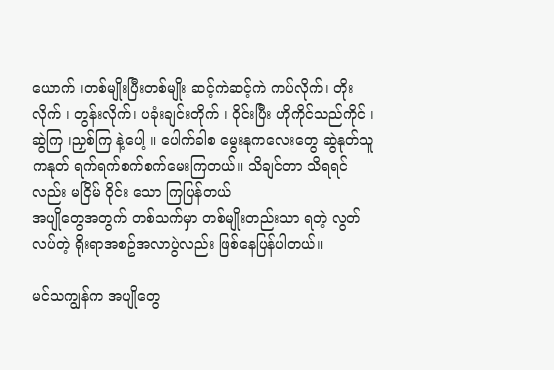ယောက် ၊တစ်မျိုးပြီးတစ်မျိုး ဆင့်ကဲဆင့်ကဲ ကပ်လိုက်၊ တိုးလိုက် ၊ တွန်းလိုက်၊ ပခုံးချင်းတိုက် ၊ ဝိုင်းပြီး ဟိုကိုင်သည်ကိုင် ၊ ဆွဲကြ ၊ညှစ်ကြ နဲ့ပေါ့ ။ ပေါက်ခါစ မွေးနုကလေးတွေ ဆွဲနုတ်သူကနုတ် ရက်ရက်စက်စက်မေးကြတယ်။ သိချင်တာ သိရရင်လည်း မငြိမ် ဝိုင်း သော ကြပြန်တယ်
အပျိုတွေအတွက် တစ်သက်မှာ တစ်မျိုးတည်းသာ ရတဲ့ လွတ်လပ်တဲ့ ရိုးရာအစဥ်အလာပွဲလည်း ဖြစ်နေပြန်ပါတယ်။

မင်သကျွန်က အပျိုတွေ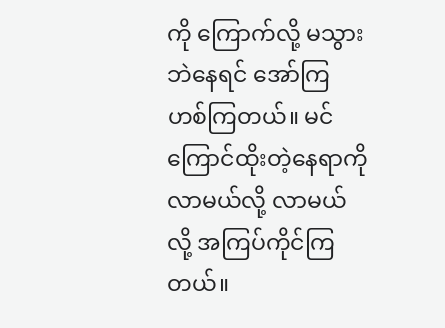ကို ကြောက်လို့ မသွားဘဲနေရင် အော်ကြ ဟစ်ကြတယ်။ မင်ကြောင်ထိုးတဲ့နေရာကို လာမယ်လို့ လာမယ်လို့ အကြပ်ကိုင်ကြတယ်။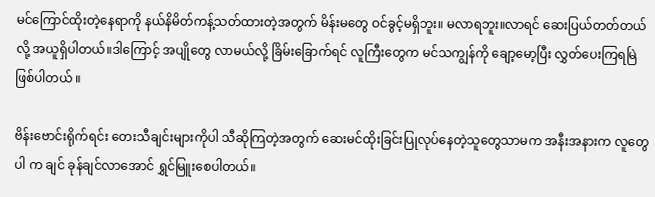မင်ကြောင်ထိုးတဲ့နေရာကို နယ်နိမိတ်ကန့်သတ်ထားတဲ့အတွက် မိန်းမတွေ ဝင်ခွင့်မရှိဘူး။ မလာရဘူး။လာရင် ဆေးပြယ်တတ်တယ်လို့ အယူရှိပါတယ်။ဒါကြောင့် အပျိုတွေ လာမယ်လို့ ခြိမ်းခြောက်ရင် လူကြီးတွေက မင်သကျွန်ကို ချော့မော့ပြီး လွှတ်ပေးကြရမြဲ ဖြစ်ပါတယ် ။

ဗိန်းဗောင်းရိုက်ရင်း တေးသီချင်းများကိုပါ သီဆိုကြတဲ့အတွက် ဆေးမင်ထိုးခြင်းပြုလုပ်နေတဲ့သူတွေသာမက အနီးအနားက လူတွေပါ က ချင် ခုန်ချင်လာအောင် ရွှင်မြူးစေပါတယ်။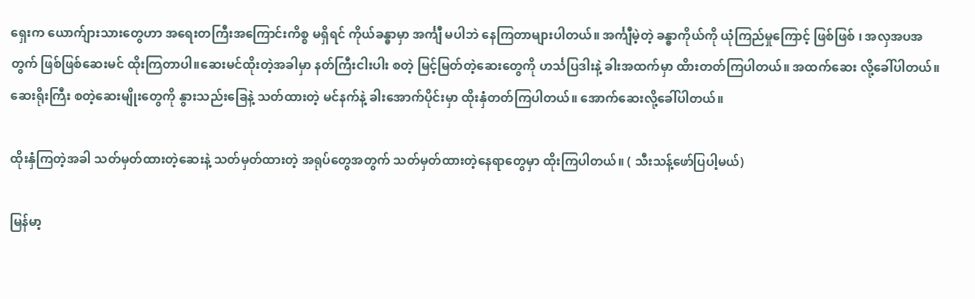ရှေးက ယောက်ျားသားတွေဟာ အရေးတကြီးအကြောင်းကိစ္စ မရှိရင် ကိုယ်ခန္ဓာမှာ အင်္ကျီ မပါဘဲ နေကြတာများပါတယ်။ အင်္ကျီမဲ့တဲ့ ခန္ဓာကိုယ်ကို ယုံကြည်မှုကြောင့် ဖြစ်ဖြစ် ၊ အလှအပအတွက် ဖြစ်ဖြစ်ဆေးမင် ထိုးကြတာပါ။ဆေးမင်ထိုးတဲ့အခါမှာ နတ်ကြီးငါးပါး စတဲ့ မြင့်မြတ်တဲ့ဆေးတွေကို ဟင်္သပြဒါးနဲ့ ခါးအထက်မှာ ထိားတတ်ကြပါတယ်။ အထက်ဆေး လို့ခေါ်ပါတယ်။ ဆေးရိုးကြီး စတဲ့ဆေးမျိုးတွေကို နွားသည်းခြေနဲ့ သတ်ထားတဲ့ မင်နက်နဲ့ ခါးအောက်ပိုင်းမှာ ထိုးနှံတတ်ကြပါတယ်။ အောက်ဆေးလို့ခေါ်ပါတယ်။

ထိုးနှံကြတဲ့အခါ သတ်မှတ်ထားတဲ့ဆေးနဲ့ သတ်မှတ်ထားတဲ့ အရုပ်တွေအတွက် သတ်မှတ်ထားတဲ့နေရာတွေမှာ ထိုးကြပါတယ်။ ( သီးသန့်ဖော်ပြပါ့မယ်)

မြန်မာ့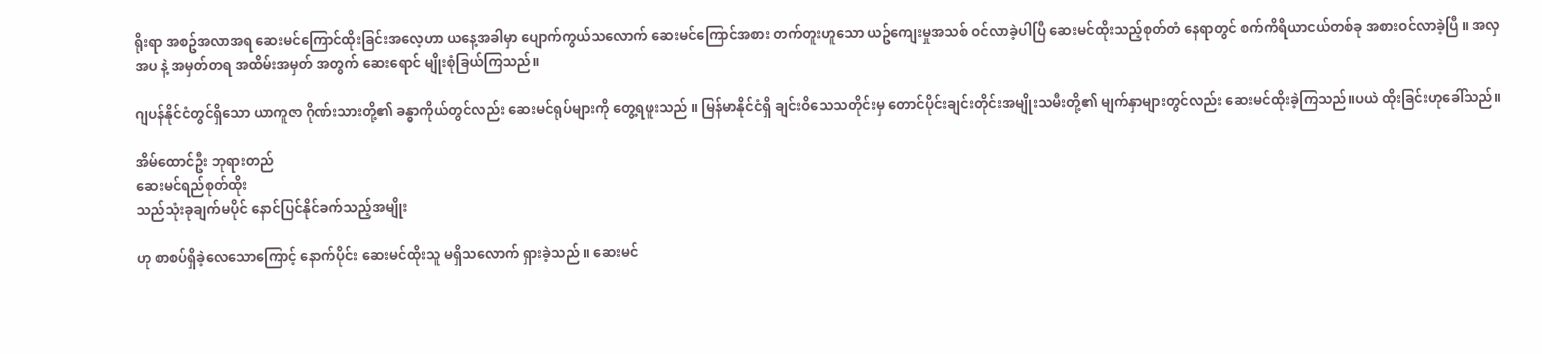ရိုးရာ အစဥ်အလာအရ ဆေးမင်ကြောင်ထိုးခြင်းအလေ့ဟာ ယနေ့အခါမှာ ပျောက်ကွယ်သလောက် ဆေးမင်ကြောင်အစား တက်တူးဟူသော ယဥ်ကျေးမှုအသစ် ဝင်လာခဲ့ပါပြီ ဆေးမင်ထိုးသည့်စုတ်တံ နေရာတွင် စက်ကိရိယာငယ်တစ်ခု အစားဝင်လာခဲ့ပြီ ။ အလှအပ နဲ့ အမှတ်တရ အထိမ်းအမှတ် အတွက် ဆေးရောင် မျိုးစုံခြယ်ကြသည်။

ဂျပန်နိုင်ငံတွင်ရှိသော ယာကူဇာ ဂိုဏ်းသားတို့၏ ခန္ဓာကိုယ်တွင်လည်း ဆေးမင်ရုပ်များကို တွေ့ရဖူးသည် ။ မြန်မာနိုင်ငံရှိ ချင်းဝိသေသတိုင်းမှ တောင်ပိုင်းချင်းတိုင်းအမျိုးသမီးတို့၏ မျက်နှာများတွင်လည်း ဆေးမင်ထိုးခဲ့ကြသည်။ပယဲ ထိုးခြင်းဟုခေါ်သည်။

အိမ်ထောင်ဦး ဘုရားတည်
ဆေးမင်ရည်စုတ်ထိုး
သည်သုံးခုချက်မပိုင် နောင်ပြင်နိုင်ခက်သည့်အမျိုး

ဟု စာစပ်ရှိခဲ့လေသောကြောင့် နောက်ပိုင်း ဆေးမင်ထိုးသူ မရှိသလောက် ရှားခဲ့သည် ။ ဆေးမင်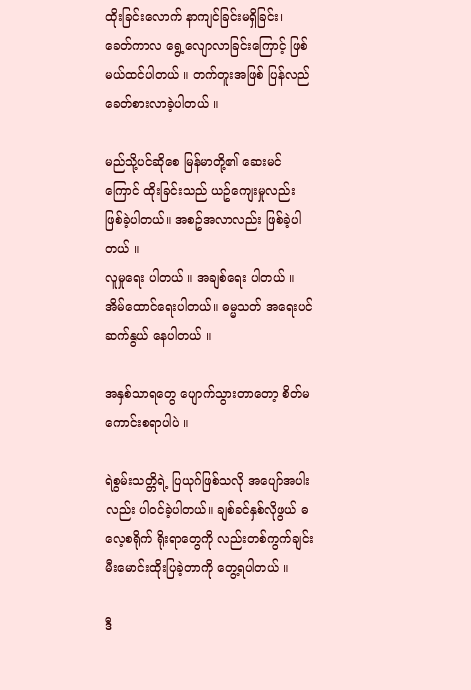ထိုးခြင်းလောက် နာကျင်ခြင်းမရှိခြင်း၊ ခေတ်ကာလ ရွေ့လျောလာခြင်းကြောင့် ဖြစ်မယ်ထင်ပါတယ် ။ တက်တူးအဖြစ် ပြန်လည် ခေတ်စားလာခဲ့ပါတယ် ။

မည်သို့ပင်ဆိုစေ မြန်မာတို့၏ ဆေးမင်ကြောင် ထိုးခြင်းသည် ယဥ်ကျေးမှုလည်း ဖြစ်ခဲ့ပါတယ်။ အစဥ်အလာလည်း ဖြစ်ခဲ့ပါတယ် ။
လူမှုရေး ပါတယ် ။ အချစ်ရေး ပါတယ် ။ အိမ်ထောင်ရေးပါတယ်။ ဓမ္မသတ် အရေးပင်ဆက်နွယ် နေပါတယ် ။

အနှစ်သာရတွေ ပျောက်သွားတာတော့ စိတ်မကောင်းစရာပါပဲ ။

ရဲစွမ်းသတ္တိရဲ့ ပြယုဂ်ဖြစ်သလို အပျော်အပါးလည်း ပါဝင်ခဲ့ပါတယ်။ ချစ်ခင်နှစ်လိုဖွယ် ဓလေ့စရိုက် ရိုးရာတွေကို လည်းတစ်ကွက်ချင်း မီးမောင်းထိုးပြခဲ့တာကို တွေ့ရပါတယ် ။

ဒီ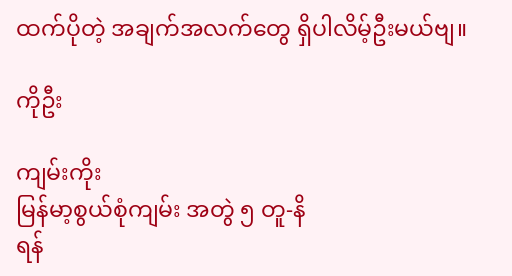ထက်ပိုတဲ့ အချက်အလက်တွေ ရှိပါလိမ့်ဦးမယ်ဗျ။

ကိုဦး

ကျမ်းကိုး
မြန်မာ့စွယ်စုံကျမ်း အတွဲ ၅ တူ-နိ
ရန်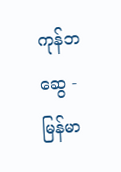ကုန်ဘဆွေ - မြန်မာ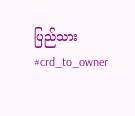ပြည်သား
#crd_to_owner